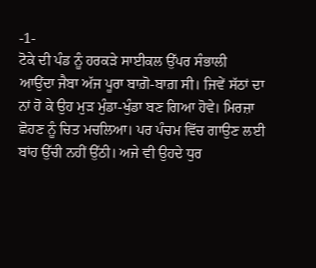-1-
ਟੋਕੇ ਦੀ ਪੰਡ ਨੂੰ ਹਰਕੜੇ ਸਾਈਕਲ ਉੱਪਰ ਸੰਭਾਲੀ ਆਉਂਦਾ ਜੈਬਾ ਅੱਜ ਪੂਰਾ ਬਾਗ਼ੋ-ਬਾਗ਼ ਸੀ। ਜਿਵੇਂ ਸੱਠਾਂ ਦਾ ਨਾਂ ਹੋ ਕੇ ਉਹ ਮੁੜ ਮੁੰਡਾ-ਖੁੰਡਾ ਬਣ ਗਿਆ ਹੋਵੇ। ਮਿਰਜ਼ਾ ਛੋਹਣ ਨੂੰ ਚਿਤ ਮਚਲਿਆ। ਪਰ ਪੰਚਮ ਵਿੱਚ ਗਾਉਣ ਲਈ ਬਾਂਹ ਉੱਚੀ ਨਹੀਂ ਉੱਠੀ। ਅਜੇ ਵੀ ਉਹਦੇ ਧੁਰ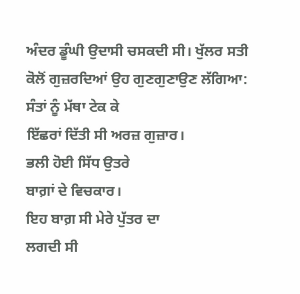ਅੰਦਰ ਡੂੰਘੀ ਉਦਾਸੀ ਚਸਕਦੀ ਸੀ। ਖੁੱਲਰ ਸਤੀ ਕੋਲੋਂ ਗੁਜ਼ਰਦਿਆਂ ਉਹ ਗੁਣਗੁਣਾਉਣ ਲੱਗਿਆ:
ਸੰਤਾਂ ਨੂੰ ਮੱਥਾ ਟੇਕ ਕੇ
ਇੱਛਰਾਂ ਦਿੱਤੀ ਸੀ ਅਰਜ਼ ਗੁਜ਼ਾਰ।
ਭਲੀ ਹੋਈ ਸਿੱਧ ਉਤਰੇ
ਬਾਗ਼ਾਂ ਦੇ ਵਿਚਕਾਰ।
ਇਹ ਬਾਗ਼ ਸੀ ਮੇਰੇ ਪੁੱਤਰ ਦਾ
ਲਗਦੀ ਸੀ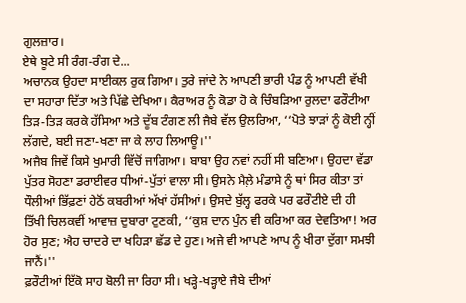ਗੁਲਜ਼ਾਰ।
ਏਥੇ ਬੂਟੇ ਸੀ ਰੰਗ-ਰੰਗ ਦੇ...
ਅਚਾਨਕ ਉਹਦਾ ਸਾਈਕਲ ਰੁਕ ਗਿਆ। ਤੁਰੇ ਜਾਂਦੇ ਨੇ ਆਪਣੀ ਭਾਰੀ ਪੰਡ ਨੂੰ ਆਪਣੀ ਵੱਖੀ ਦਾ ਸਹਾਰਾ ਦਿੱਤਾ ਅਤੇ ਪਿੱਛੇ ਦੇਖਿਆ। ਕੈਰਾਅਰ ਨੂੰ ਕੋਡਾ ਹੋ ਕੇ ਚਿੰਬੜਿਆ ਰੁਲਦਾ ਫਰੌਟੀਆ ਤਿੜ-ਤਿੜ ਕਰਕੇ ਹੱਸਿਆ ਅਤੇ ਦੂੱਬ ਟੰਗਣ ਲੀ ਜੈਬੇ ਵੱਲ ਉਲਰਿਆ, ‘‘ਪੋਤੇ ਝਾੜਾਂ ਨੂੰ ਕੋਈ ਨ੍ਹੀਂ ਲੱਗਦੇ, ਬਈ ਜਣਾ-ਖਣਾ ਜਾ ਕੇ ਲਾਹ ਲਿਆਊ।''
ਅਜੈਬ ਜਿਵੇਂ ਕਿਸੇ ਖੁਮਾਰੀ ਵਿੱਚੋਂ ਜਾਗਿਆ। ਬਾਬਾ ਉਹ ਨਵਾਂ ਨਹੀਂ ਸੀ ਬਣਿਆ। ਉਹਦਾ ਵੱਡਾ ਪੁੱਤਰ ਸੋਹਣਾ ਡਰਾਈਵਰ ਧੀਆਂ-ਪੁੱਤਾਂ ਵਾਲਾ ਸੀ। ਉਸਨੇ ਮੈਲ਼ੇ ਮੰਡਾਸੇ ਨੂੰ ਥਾਂ ਸਿਰ ਕੀਤਾ ਤਾਂ ਧੌਲੀਆਂ ਭਿੱਫ਼ਣਾਂ ਹੇਠੋਂ ਕਬਰੀਆਂ ਅੱਖਾਂ ਹੱਸੀਆਂ। ਉਸਦੇ ਬੁੱਲ੍ਹ ਫਰਕੇ ਪਰ ਫਰੌਟੀਏ ਦੀ ਹੀ ਤਿੱਖੀ ਚਿਲਕਵੀਂ ਆਵਾਜ਼ ਦੁਬਾਰਾ ਟੁਣਕੀ, ‘‘ਕੁਸ਼ ਦਾਨ ਪੁੰਨ ਵੀ ਕਰਿਆ ਕਰ ਦੇਵਤਿਆ! ਅਰ ਹੋਰ ਸੁਣ; ਐਹ ਚਾਦਰੇ ਦਾ ਖਹਿੜਾ ਛੱਡ ਦੇ ਹੁਣ। ਅਜੇ ਵੀ ਆਪਣੇ ਆਪ ਨੂੰ ਖੀਰਾ ਦੁੱਗਾ ਸਮਝੀ ਜਾਨੈਂ।''
ਫ਼ਰੌਟੀਆਂ ਇੱਕੋ ਸਾਹ ਬੋਲੀ ਜਾ ਰਿਹਾ ਸੀ। ਖੜ੍ਹੇ-ਖੜ੍ਹਾਏ ਜੈਬੇ ਦੀਆਂ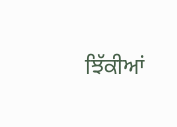ਝਿੱਕੀਆਂ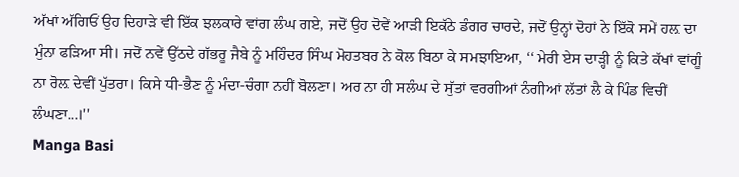ਅੱਖਾਂ ਅੱਗਿਓਂ ਉਹ ਦਿਹਾੜੇ ਵੀ ਇੱਕ ਝਲਕਾਰੇ ਵਾਂਗ ਲੰਘ ਗਏ, ਜਦੋਂ ਉਹ ਦੋਵੇਂ ਆੜੀ ਇਕੱਠੇ ਡੰਗਰ ਚਾਰਦੇ, ਜਦੋਂ ਉਨ੍ਹਾਂ ਦੋਹਾਂ ਨੇ ਇੱਕੋ ਸਮੇਂ ਹਲ਼ ਦਾ ਮੁੰਨਾ ਫੜਿਆ ਸੀ। ਜਦੋਂ ਨਵੇਂ ਉੱਠਦੇ ਗੱਭਰੂ ਜੈਬੇ ਨੂੰ ਮਹਿੰਦਰ ਸਿੰਘ ਮੋਹਤਬਰ ਨੇ ਕੋਲ ਬਿਠਾ ਕੇ ਸਮਝਾਇਆ, ‘‘ ਮੇਰੀ ਏਸ ਦਾੜ੍ਹੀ ਨੂੰ ਕਿਤੇ ਕੱਖਾਂ ਵਾਂਗੂੰ ਨਾ ਰੋਲ਼ ਦੇਵੀਂ ਪੁੱਤਰਾ। ਕਿਸੇ ਧੀ-ਭੈਣ ਨੂੰ ਮੰਦਾ-ਚੰਗਾ ਨਹੀਂ ਬੋਲਣਾ। ਅਰ ਨਾ ਹੀ ਸਲੰਘ ਦੇ ਸੁੱਤਾਂ ਵਰਗੀਆਂ ਨੰਗੀਆਂ ਲੱਤਾਂ ਲੈ ਕੇ ਪਿੰਡ ਵਿਚੀਂ ਲੰਘਣਾ...।''
Manga Basi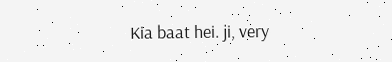Kia baat hei. ji, very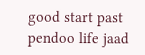good start past pendoo life jaad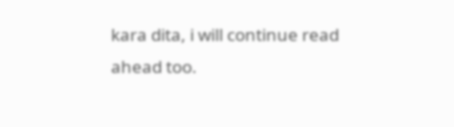kara dita, i will continue read ahead too.